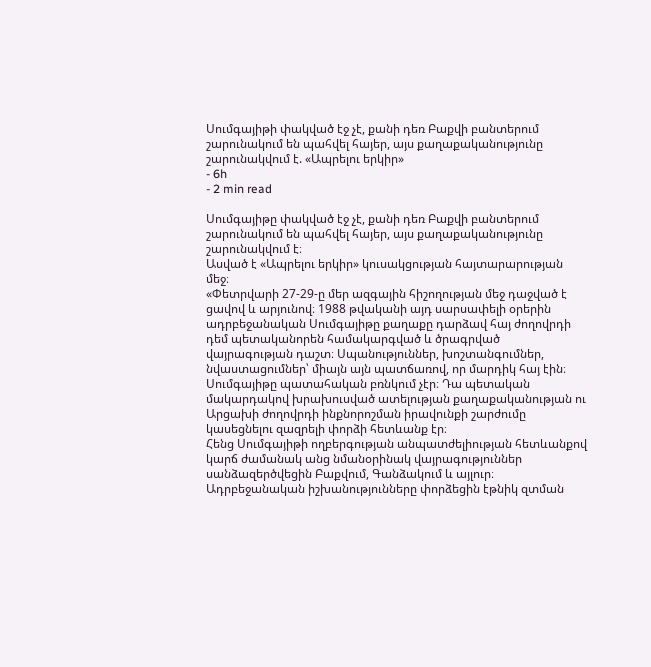Սումգայիթի փակված էջ չէ, քանի դեռ Բաքվի բանտերում շարունակում են պահվել հայեր, այս քաղաքականությունը շարունակվում է. «Ապրելու երկիր»
- 6h
- 2 min read

Սումգայիթը փակված էջ չէ, քանի դեռ Բաքվի բանտերում շարունակում են պահվել հայեր, այս քաղաքականությունը շարունակվում է։
Ասված է «Ապրելու երկիր» կուսակցության հայտարարության մեջ։
«Փետրվարի 27-29-ը մեր ազգային հիշողության մեջ դաջված է ցավով և արյունով։ 1988 թվականի այդ սարսափելի օրերին ադրբեջանական Սումգայիթը քաղաքը դարձավ հայ ժողովրդի դեմ պետականորեն համակարգված և ծրագրված վայրագության դաշտ։ Սպանություններ, խոշտանգումներ, նվաստացումներ՝ միայն այն պատճառով, որ մարդիկ հայ էին։
Սումգայիթը պատահական բռնկում չէր։ Դա պետական մակարդակով խրախուսված ատելության քաղաքականության ու Արցախի ժողովրդի ինքնորոշման իրավունքի շարժումը կասեցնելու զազրելի փորձի հետևանք էր։
Հենց Սումգայիթի ողբերգության անպատժելիության հետևանքով կարճ ժամանակ անց նմանօրինակ վայրագություններ սանձազերծվեցին Բաքվում, Գանձակում և այլուր։ Ադրբեջանական իշխանությունները փորձեցին էթնիկ զտման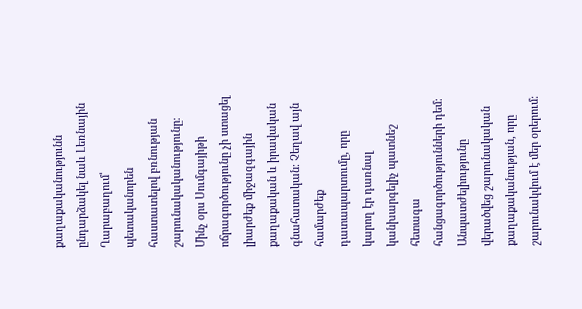քաղաքականությունն ընդարձակել նաև Լեռնային Ղարաբաղում՝ պետականորեն հաստատելով բռնության շարունակականությունը։
Մինչ օրս Սումգայիթի ոճրագործությունը չի ստացել լիարժեք միջազգային քաղաքական և իրավական գնահատական։ Չեղավ այն համարժեք դատապարտումը, որը կարող էր դառնալ կանխարգելիչ պատնեշ հետագա հանցագործությունների դեմ։ Անպատժելիությունը վերածվեց շարունակական քաղաքականության, որը շարունակվում է մեր օրերում։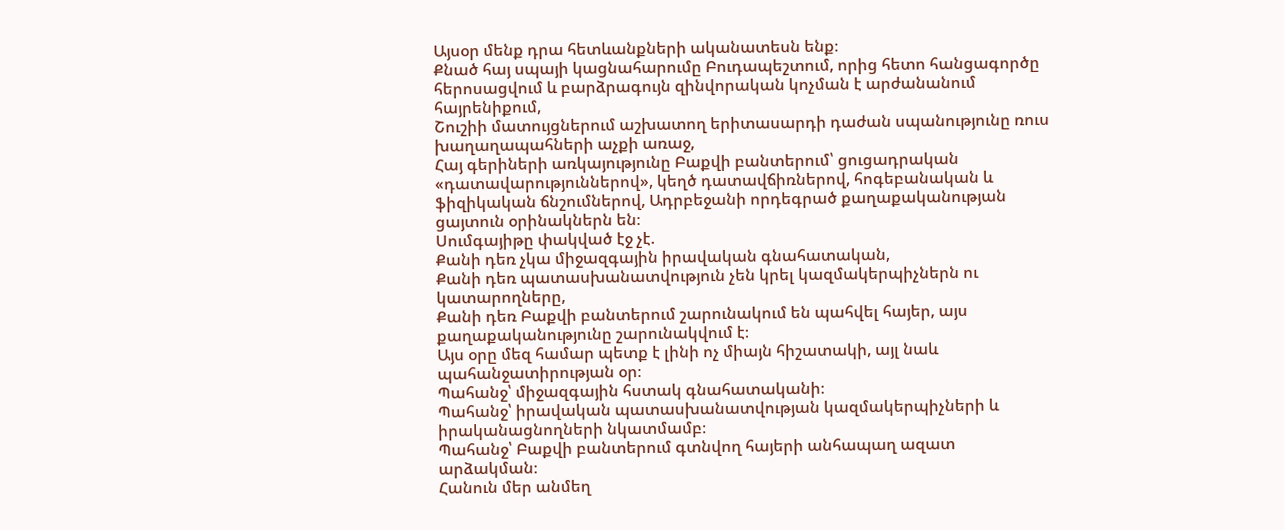Այսօր մենք դրա հետևանքների ականատեսն ենք։
Քնած հայ սպայի կացնահարումը Բուդապեշտում, որից հետո հանցագործը հերոսացվում և բարձրագույն զինվորական կոչման է արժանանում հայրենիքում,
Շուշիի մատույցներում աշխատող երիտասարդի դաժան սպանությունը ռուս խաղաղապահների աչքի առաջ,
Հայ գերիների առկայությունը Բաքվի բանտերում՝ ցուցադրական «դատավարություններով», կեղծ դատավճիռներով, հոգեբանական և ֆիզիկական ճնշումներով, Ադրբեջանի որդեգրած քաղաքականության ցայտուն օրինակներն են։
Սումգայիթը փակված էջ չէ.
Քանի դեռ չկա միջազգային իրավական գնահատական,
Քանի դեռ պատասխանատվություն չեն կրել կազմակերպիչներն ու կատարողները,
Քանի դեռ Բաքվի բանտերում շարունակում են պահվել հայեր, այս քաղաքականությունը շարունակվում է։
Այս օրը մեզ համար պետք է լինի ոչ միայն հիշատակի, այլ նաև պահանջատիրության օր։
Պահանջ՝ միջազգային հստակ գնահատականի։
Պահանջ՝ իրավական պատասխանատվության կազմակերպիչների և իրականացնողների նկատմամբ։
Պահանջ՝ Բաքվի բանտերում գտնվող հայերի անհապաղ ազատ արձակման։
Հանուն մեր անմեղ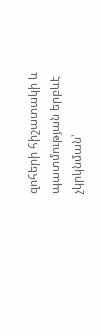զոհերի հիշատակի և պատմության երբևէ չկրկնման՝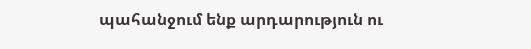պահանջում ենք արդարություն ու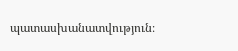պատասխանատվություն։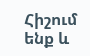Հիշում ենք և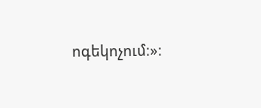ոգեկոչում։»։